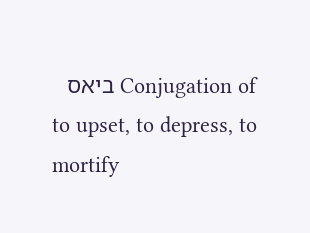Conjugation of ביאס
to upset, to depress, to mortify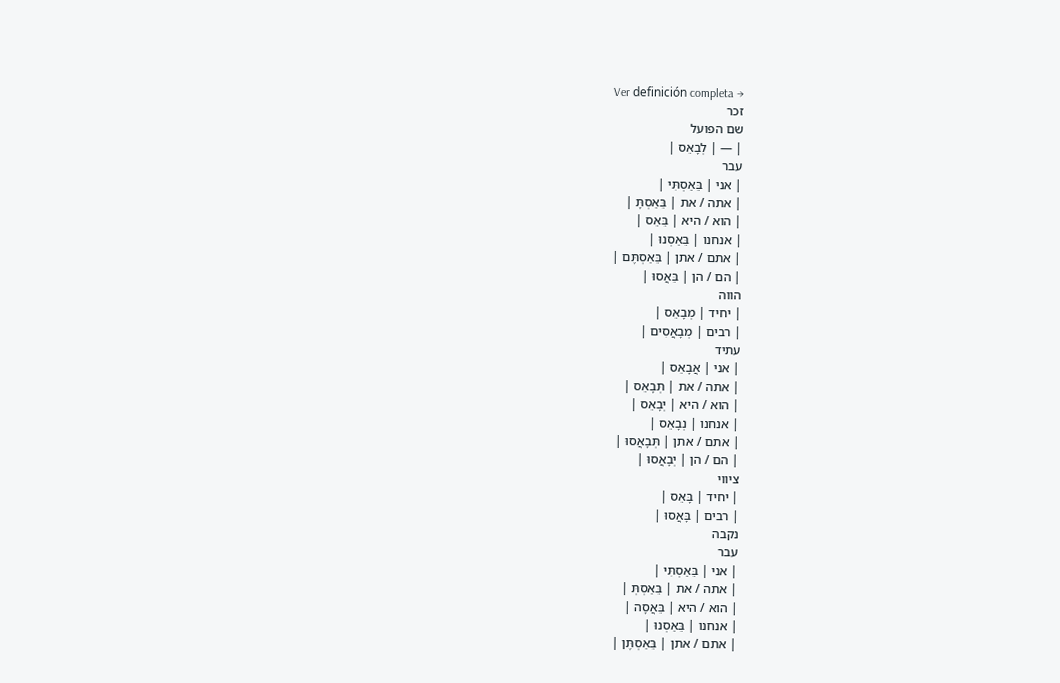Ver definición completa →
זכר
שם הפועל
| — | לְבָאֵס |
עבר
| אני | בֵּאַסְתִּי |
| אתה / את | בֵּאַסְתָּ |
| הוא / היא | בֵּאֵס |
| אנחנו | בֵּאַסְנוּ |
| אתם / אתן | בֵּאַסְתֶּם |
| הם / הן | בֵּאֲסוּ |
הווה
| יחיד | מְבָאֵס |
| רבים | מְבָאֲסִים |
עתיד
| אני | אֲבָאֵס |
| אתה / את | תְּבָאֵס |
| הוא / היא | יְבָאֵס |
| אנחנו | נְבָאֵס |
| אתם / אתן | תְּבָאֲסוּ |
| הם / הן | יְבָאֲסוּ |
ציווי
| יחיד | בָּאֵס |
| רבים | בָּאֲסוּ |
נקבה
עבר
| אני | בֵּאַסְתִּי |
| אתה / את | בֵּאַסְתְּ |
| הוא / היא | בֵּאֲסָה |
| אנחנו | בֵּאַסְנוּ |
| אתם / אתן | בֵּאַסְתֶּן |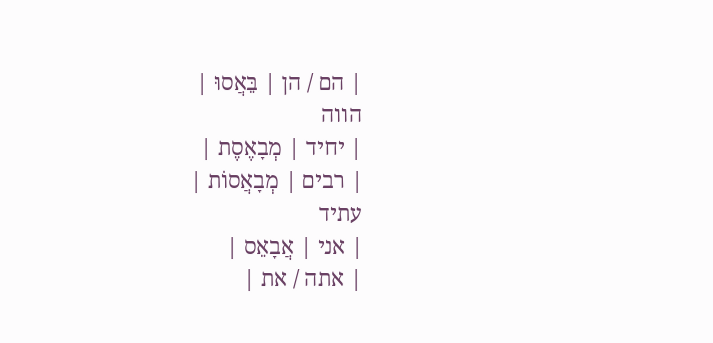| הם / הן | בֵּאֲסוּ |
הווה
| יחיד | מְבָאֶסֶת |
| רבים | מְבָאֲסוֹת |
עתיד
| אני | אֲבָאֵס |
| אתה / את |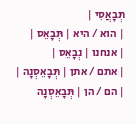תְּבָאֲסִי |
| הוא / היא | תְּבָאֵס |
| אנחנו | נְבָאֵס |
| אתם / אתן | תְּבָאֵסְנָה |
| הם / הן | תְּבָאֵסְנָה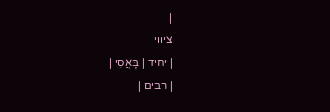|
ציווי
| יחיד | בָּאֲסִי |
| רבים |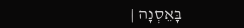בָּאֵסְנָה |